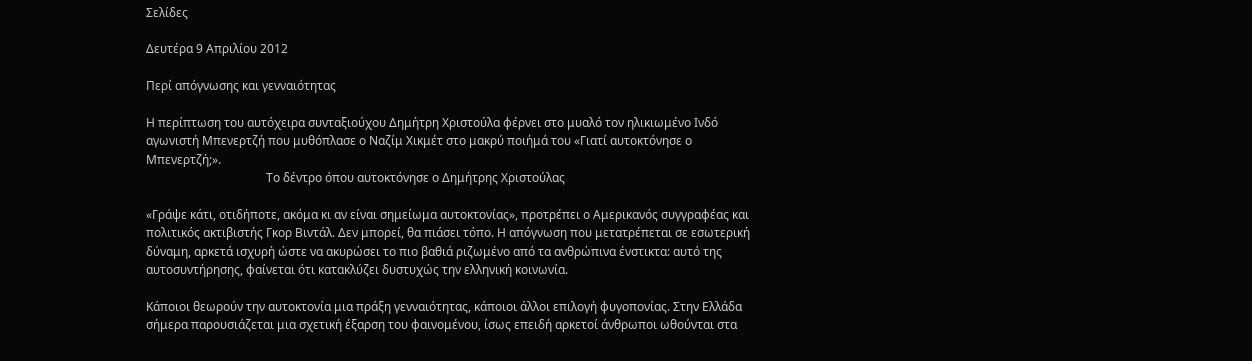Σελίδες

Δευτέρα 9 Απριλίου 2012

Περί απόγνωσης και γενναιότητας

Η περίπτωση του αυτόχειρα συνταξιούχου Δημήτρη Χριστούλα φέρνει στο μυαλό τον ηλικιωμένο Ινδό αγωνιστή Μπενερτζή που μυθόπλασε ο Ναζίμ Χικμέτ στο μακρύ ποιήμά του «Γιατί αυτοκτόνησε ο Μπενερτζή;».
                                        Το δέντρο όπου αυτοκτόνησε ο Δημήτρης Χριστούλας

«Γράψε κάτι, οτιδήποτε, ακόμα κι αν είναι σημείωμα αυτοκτονίας», προτρέπει ο Αμερικανός συγγραφέας και πολιτικός ακτιβιστής Γκορ Βιντάλ. Δεν μπορεί, θα πιάσει τόπο. Η απόγνωση που μετατρέπεται σε εσωτερική δύναμη, αρκετά ισχυρή ώστε να ακυρώσει το πιο βαθιά ριζωμένο από τα ανθρώπινα ένστικτα: αυτό της αυτοσυντήρησης, φαίνεται ότι κατακλύζει δυστυχώς την ελληνική κοινωνία.

Κάποιοι θεωρούν την αυτοκτονία μια πράξη γενναιότητας, κάποιοι άλλοι επιλογή φυγοπονίας. Στην Ελλάδα σήμερα παρουσιάζεται μια σχετική έξαρση του φαινομένου, ίσως επειδή αρκετοί άνθρωποι ωθούνται στα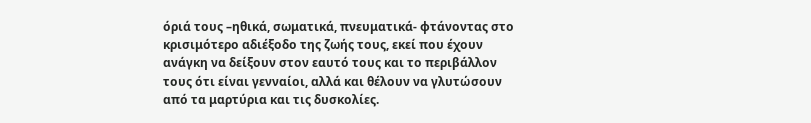όριά τους –ηθικά, σωματικά, πνευματικά- φτάνοντας στο κρισιμότερο αδιέξοδο της ζωής τους, εκεί που έχουν ανάγκη να δείξουν στον εαυτό τους και το περιβάλλον τους ότι είναι γενναίοι, αλλά και θέλουν να γλυτώσουν από τα μαρτύρια και τις δυσκολίες.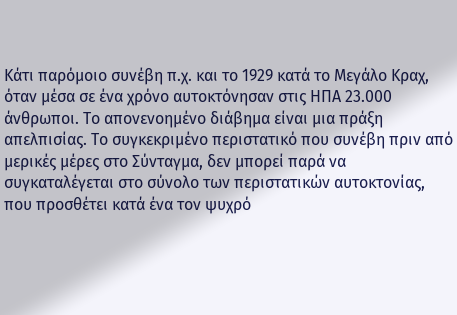Κάτι παρόμοιο συνέβη π.χ. και το 1929 κατά το Μεγάλο Κραχ, όταν μέσα σε ένα χρόνο αυτοκτόνησαν στις ΗΠΑ 23.000 άνθρωποι. Το απονενοημένο διάβημα είναι μια πράξη απελπισίας. Το συγκεκριμένο περιστατικό που συνέβη πριν από μερικές μέρες στο Σύνταγμα, δεν μπορεί παρά να συγκαταλέγεται στο σύνολο των περιστατικών αυτοκτονίας, που προσθέτει κατά ένα τον ψυχρό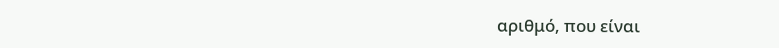αριθμό, που είναι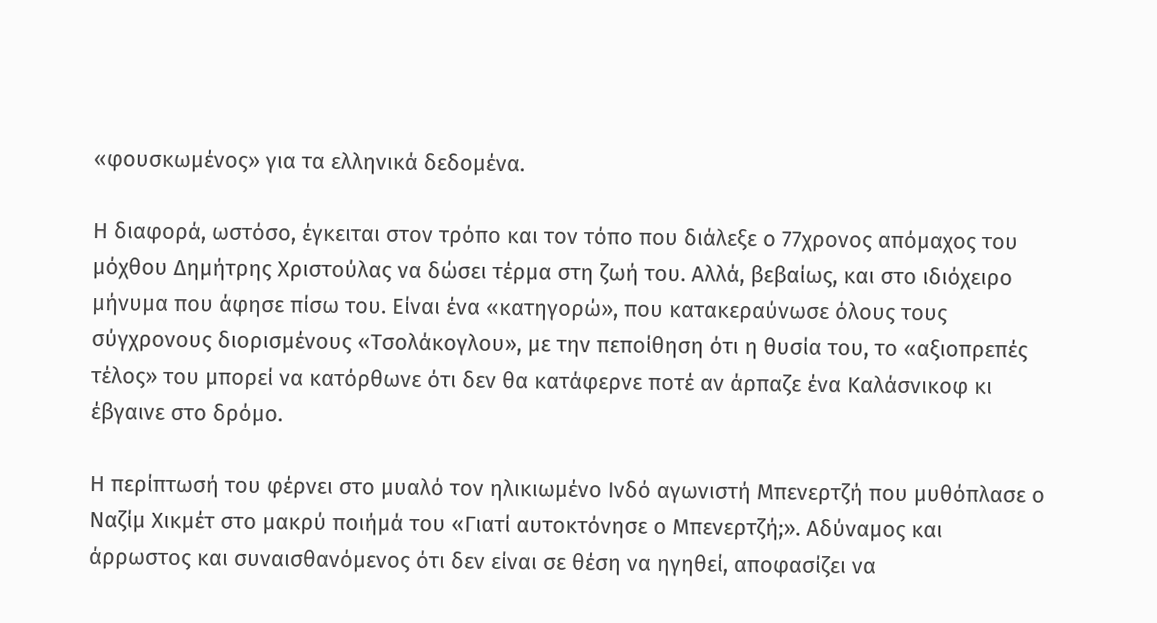«φουσκωμένος» για τα ελληνικά δεδομένα.

Η διαφορά, ωστόσο, έγκειται στον τρόπο και τον τόπο που διάλεξε ο 77χρονος απόμαχος του μόχθου Δημήτρης Χριστούλας να δώσει τέρμα στη ζωή του. Αλλά, βεβαίως, και στο ιδιόχειρο μήνυμα που άφησε πίσω του. Είναι ένα «κατηγορώ», που κατακεραύνωσε όλους τους σύγχρονους διορισμένους «Τσολάκογλου», με την πεποίθηση ότι η θυσία του, το «αξιοπρεπές τέλος» του μπορεί να κατόρθωνε ότι δεν θα κατάφερνε ποτέ αν άρπαζε ένα Καλάσνικοφ κι έβγαινε στο δρόμο.

Η περίπτωσή του φέρνει στο μυαλό τον ηλικιωμένο Ινδό αγωνιστή Μπενερτζή που μυθόπλασε ο Ναζίμ Χικμέτ στο μακρύ ποιήμά του «Γιατί αυτοκτόνησε ο Μπενερτζή;». Αδύναμος και άρρωστος και συναισθανόμενος ότι δεν είναι σε θέση να ηγηθεί, αποφασίζει να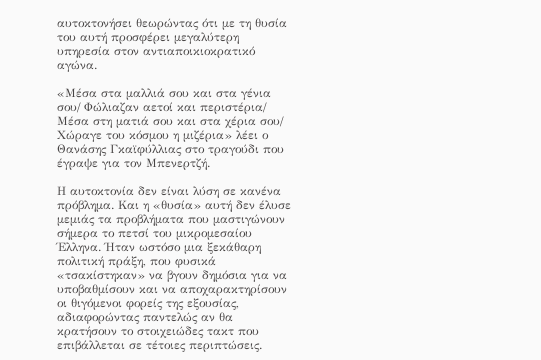αυτοκτονήσει θεωρώντας ότι με τη θυσία του αυτή προσφέρει μεγαλύτερη υπηρεσία στον αντιαποικιοκρατικό αγώνα.

«Μέσα στα μαλλιά σου και στα γένια σου/ Φώλιαζαν αετοί και περιστέρια/ Μέσα στη ματιά σου και στα χέρια σου/ Χώραγε του κόσμου η μιζέρια» λέει ο Θανάσης Γκαϊφύλλιας στο τραγούδι που έγραψε για τον Μπενερτζή.

Η αυτοκτονία δεν είναι λύση σε κανένα πρόβλημα. Και η «θυσία» αυτή δεν έλυσε μεμιάς τα προβλήματα που μαστιγώνουν σήμερα το πετσί του μικρομεσαίου Έλληνα. Ήταν ωστόσο μια ξεκάθαρη πολιτική πράξη, που φυσικά «τσακίστηκαν» να βγουν δημόσια για να υποβαθμίσουν και να αποχαρακτηρίσουν οι θιγόμενοι φορείς της εξουσίας, αδιαφορώντας παντελώς αν θα κρατήσουν το στοιχειώδες τακτ που επιβάλλεται σε τέτοιες περιπτώσεις.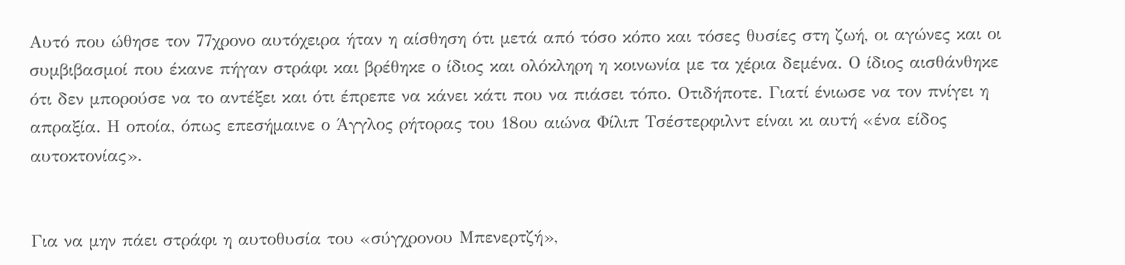Αυτό που ώθησε τον 77χρονο αυτόχειρα ήταν η αίσθηση ότι μετά από τόσο κόπο και τόσες θυσίες στη ζωή, οι αγώνες και οι συμβιβασμοί που έκανε πήγαν στράφι και βρέθηκε ο ίδιος και ολόκληρη η κοινωνία με τα χέρια δεμένα. Ο ίδιος αισθάνθηκε ότι δεν μπορούσε να το αντέξει και ότι έπρεπε να κάνει κάτι που να πιάσει τόπο. Οτιδήποτε. Γιατί ένιωσε να τον πνίγει η απραξία. Η οποία, όπως επεσήμαινε ο Άγγλος ρήτορας του 18ου αιώνα Φίλιπ Τσέστερφιλντ είναι κι αυτή «ένα είδος αυτοκτονίας».


Για να μην πάει στράφι η αυτοθυσία του «σύγχρονου Μπενερτζή»,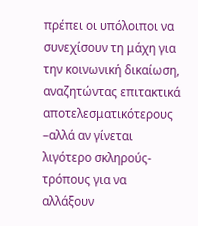πρέπει οι υπόλοιποι να συνεχίσουν τη μάχη για την κοινωνική δικαίωση, αναζητώντας επιτακτικά αποτελεσματικότερους –αλλά αν γίνεται λιγότερο σκληρούς- τρόπους για να αλλάξουν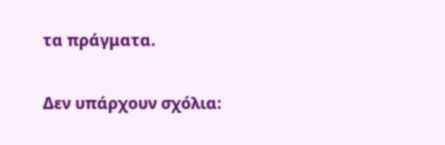τα πράγματα.

Δεν υπάρχουν σχόλια: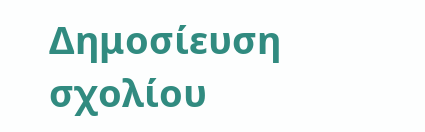Δημοσίευση σχολίου